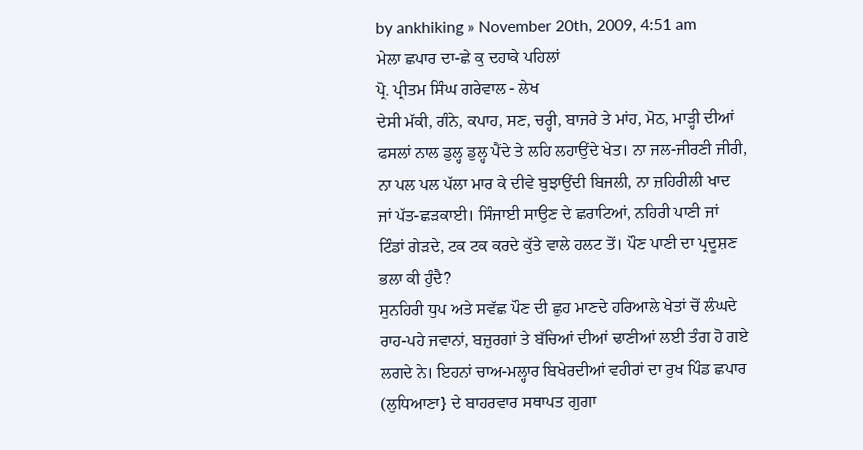by ankhiking » November 20th, 2009, 4:51 am
ਮੇਲਾ ਛਪਾਰ ਦਾ-ਛੇ ਕੁ ਦਹਾਕੇ ਪਹਿਲਾਂ
ਪ੍ਰੋ. ਪ੍ਰੀਤਮ ਸਿੰਘ ਗਰੇਵਾਲ - ਲੇਖ
ਦੇਸੀ ਮੱਕੀ, ਗੰਨੇ, ਕਪਾਹ, ਸਣ, ਚਰ੍ਹੀ, ਬਾਜਰੇ ਤੇ ਮਾਂਹ, ਮੋਠ, ਮਾੜ੍ਹੀ ਦੀਆਂ ਫਸਲਾਂ ਨਾਲ ਡੁਲ੍ਹ ਡੁਲ੍ਹ ਪੈਂਦੇ ਤੇ ਲਹਿ ਲਹਾਉਂਦੇ ਖੇਤ। ਨਾ ਜਲ-ਜੀਰਣੀ ਜੀਰੀ, ਨਾ ਪਲ ਪਲ ਪੱਲਾ ਮਾਰ ਕੇ ਦੀਵੇ ਬੁਝਾਉਂਦੀ ਬਿਜਲੀ, ਨਾ ਜ਼ਹਿਰੀਲੀ ਖਾਦ ਜਾਂ ਪੱਤ-ਛੜਕਾਈ। ਸਿੰਜਾਈ ਸਾਉਣ ਦੇ ਛਰਾਟਿਆਂ, ਨਹਿਰੀ ਪਾਣੀ ਜਾਂ ਟਿੰਡਾਂ ਗੇੜਦੇ, ਟਕ ਟਕ ਕਰਦੇ ਕੁੱਤੇ ਵਾਲੇ ਹਲਟ ਤੋਂ। ਪੌਣ ਪਾਣੀ ਦਾ ਪ੍ਰਦੂਸ਼ਣ ਭਲਾ ਕੀ ਹੁੰਦੈ?
ਸੁਨਹਿਰੀ ਧੁਪ ਅਤੇ ਸਵੱਛ ਪੌਣ ਦੀ ਛੁਹ ਮਾਣਦੇ ਹਰਿਆਲੇ ਖੇਤਾਂ ਚੋਂ ਲੰਘਦੇ ਰਾਹ-ਪਹੇ ਜਵਾਨਾਂ, ਬਜ਼ੁਰਗਾਂ ਤੇ ਬੱਚਿਆਂ ਦੀਆਂ ਢਾਣੀਆਂ ਲਈ ਤੰਗ ਹੋ ਗਏ ਲਗਦੇ ਨੇ। ਇਹਨਾਂ ਚਾਅ-ਮਲ੍ਹਾਰ ਬਿਖੇਰਦੀਆਂ ਵਹੀਰਾਂ ਦਾ ਰੁਖ ਪਿੰਡ ਛਪਾਰ (ਲੁਧਿਆਣਾ} ਦੇ ਬਾਹਰਵਾਰ ਸਥਾਪਤ ਗੁਗਾ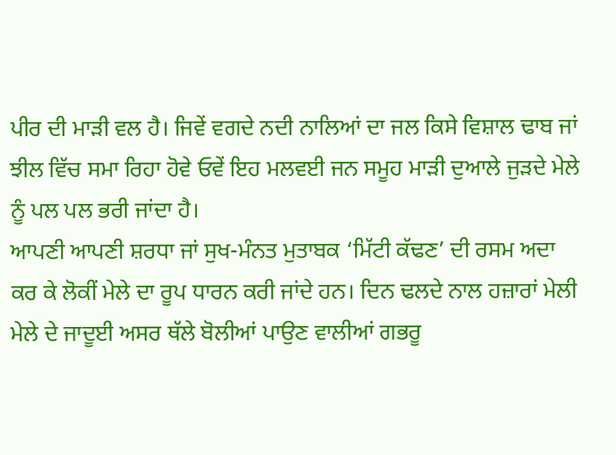ਪੀਰ ਦੀ ਮਾੜੀ ਵਲ ਹੈ। ਜਿਵੇਂ ਵਗਦੇ ਨਦੀ ਨਾਲਿਆਂ ਦਾ ਜਲ ਕਿਸੇ ਵਿਸ਼ਾਲ ਢਾਬ ਜਾਂ ਝੀਲ ਵਿੱਚ ਸਮਾ ਰਿਹਾ ਹੋਵੇ ਓਵੇਂ ਇਹ ਮਲਵਈ ਜਨ ਸਮੂਹ ਮਾੜੀ ਦੁਆਲੇ ਜੁੜਦੇ ਮੇਲੇ ਨੂੰ ਪਲ ਪਲ ਭਰੀ ਜਾਂਦਾ ਹੈ।
ਆਪਣੀ ਆਪਣੀ ਸ਼ਰਧਾ ਜਾਂ ਸੁਖ-ਮੰਨਤ ਮੁਤਾਬਕ ‘ਮਿੱਟੀ ਕੱਢਣ’ ਦੀ ਰਸਮ ਅਦਾ ਕਰ ਕੇ ਲੋਕੀਂ ਮੇਲੇ ਦਾ ਰੂਪ ਧਾਰਨ ਕਰੀ ਜਾਂਦੇ ਹਨ। ਦਿਨ ਢਲਦੇ ਨਾਲ ਹਜ਼ਾਰਾਂ ਮੇਲੀ ਮੇਲੇ ਦੇ ਜਾਦੂਈ ਅਸਰ ਥੱਲੇ ਬੋਲੀਆਂ ਪਾਉਣ ਵਾਲੀਆਂ ਗਭਰੂ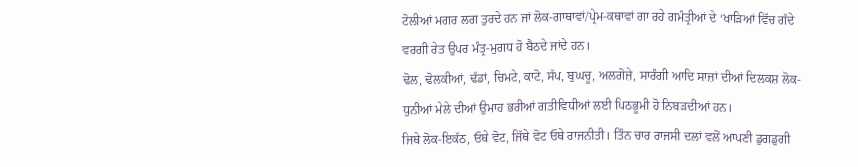ਟੋਲੀਆਂ ਮਗਰ ਲਗ ਤੁਰਦੇ ਹਨ ਜਾਂ ਲੋਕ-ਗਾਥਾਵਾਂ/ਪ੍ਰੇਮ-ਕਥਾਵਾਂ ਗਾ ਰਹੇ ਗਮੰਤ੍ਰੀਆਂ ਦੇ ‘ਖਾੜਿਆਂ ਵਿੱਚ ਗੱਦੇ ਵਰਗੀ ਰੇਤ ਉਪਰ ਮੰਤ੍ਰ-ਮੁਗਧ ਹੋ ਬੈਠਦੇ ਜਾਂਦੇ ਹਨ।
ਢੋਲ, ਢੋਲਕੀਆਂ, ਢੱਡਾਂ, ਚਿਮਟੇ, ਕਾਟੋ, ਸੱਪ, ਬੁਘਚੂ, ਅਲਗੋਜ਼ੇ, ਸਾਰੰਗੀ ਆਦਿ ਸਾਜ਼ਾਂ ਦੀਆਂ ਦਿਲਕਸ਼ ਲੋਕ-ਧੁਨੀਆਂ ਮੇਲੇ ਦੀਆਂ ਉਮਾਹ ਭਰੀਆਂ ਗਤੀਵਿਧੀਆਂ ਲਈ ਪਿਠਭੂਮੀ ਹੋ ਨਿਬੜਦੀਆਂ ਹਨ।
ਜਿਥੇ ਲੋਕ-ਇਕੱਠ, ਓਥੇ ਵੋਟ, ਜਿੱਥੇ ਵੋਟ ਓਥੇ ਰਾਜਨੀਤੀ। ਤਿੰਨ ਚਾਰ ਰਾਜਸੀ ਦਲਾਂ ਵਲੋਂ ਆਪਣੀ ਡੁਗਡੁਗੀ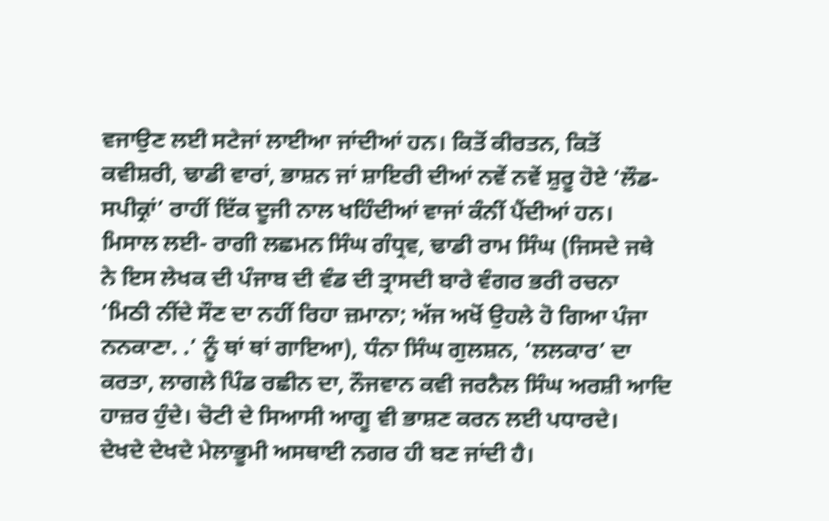ਵਜਾਉਣ ਲਈ ਸਟੇਜਾਂ ਲਾਈਆ ਜਾਂਦੀਆਂ ਹਨ। ਕਿਤੋਂ ਕੀਰਤਨ, ਕਿਤੋਂ ਕਵੀਸ਼ਰੀ, ਢਾਡੀ ਵਾਰਾਂ, ਭਾਸ਼ਨ ਜਾਂ ਸ਼ਾਇਰੀ ਦੀਆਂ ਨਵੇਂ ਨਵੇਂ ਸ਼ੁਰੂ ਹੋਏ ‘ਲੌਡ-ਸਪੀਕ੍ਰਾਂ’ ਰਾਹੀਂ ਇੱਕ ਦੂਜੀ ਨਾਲ ਖਹਿੰਦੀਆਂ ਵਾਜਾਂ ਕੰਨੀਂ ਪੈਂਦੀਆਂ ਹਨ। ਮਿਸਾਲ ਲਈ- ਰਾਗੀ ਲਛਮਨ ਸਿੰਘ ਗੰਧ੍ਰਵ, ਢਾਡੀ ਰਾਮ ਸਿੰਘ (ਜਿਸਦੇ ਜਥੇ ਨੇ ਇਸ ਲੇਖਕ ਦੀ ਪੰਜਾਬ ਦੀ ਵੰਡ ਦੀ ਤ੍ਰਾਸਦੀ ਬਾਰੇ ਵੰਗਰ ਭਰੀ ਰਚਨਾ ‘ਮਿਠੀ ਨੀਂਦੇ ਸੌਣ ਦਾ ਨਹੀਂ ਰਿਹਾ ਜ਼ਮਾਨਾ; ਅੱਜ ਅਖੋਂ ਉਹਲੇ ਹੋ ਗਿਆ ਪੰਜਾ ਨਨਕਾਣਾ. .’ ਨੂੰ ਥਾਂ ਥਾਂ ਗਾਇਆ), ਧੰਨਾ ਸਿੰਘ ਗੁਲਸ਼ਨ, ‘ਲਲਕਾਰ’ ਦਾ ਕਰਤਾ, ਲਾਗਲੇ ਪਿੰਡ ਰਛੀਨ ਦਾ, ਨੌਜਵਾਨ ਕਵੀ ਜਰਨੈਲ ਸਿੰਘ ਅਰਸ਼ੀ ਆਦਿ ਹਾਜ਼ਰ ਹੁੰਦੇ। ਚੋਟੀ ਦੇ ਸਿਆਸੀ ਆਗੂ ਵੀ ਭਾਸ਼ਣ ਕਰਨ ਲਈ ਪਧਾਰਦੇ।
ਦੇਖਦੇ ਦੇਖਦੇ ਮੇਲਾਭੂਮੀ ਅਸਥਾਈ ਨਗਰ ਹੀ ਬਣ ਜਾਂਦੀ ਹੈ।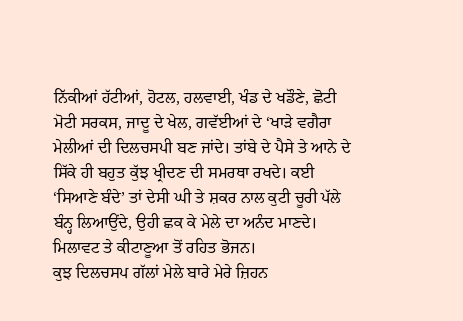ਨਿੱਕੀਆਂ ਹੱਟੀਆਂ, ਹੋਟਲ, ਹਲਵਾਈ, ਖੰਡ ਦੇ ਖਡੌਣੇ, ਛੋਟੀ ਮੋਟੀ ਸਰਕਸ, ਜਾਦੂ ਦੇ ਖੇਲ, ਗਵੱਈਆਂ ਦੇ ‘ਖਾੜੇ ਵਗੈਰਾ ਮੇਲੀਆਂ ਦੀ ਦਿਲਚਸਪੀ ਬਣ ਜਾਂਦੇ। ਤਾਂਬੇ ਦੇ ਪੈਸੇ ਤੇ ਆਨੇ ਦੇ ਸਿੱਕੇ ਹੀ ਬਹੁਤ ਕੁੱਝ ਖ੍ਰੀਦਣ ਦੀ ਸਮਰਥਾ ਰਖਦੇ। ਕਈ ‘ਸਿਆਣੇ ਬੰਦੇ’ ਤਾਂ ਦੇਸੀ ਘੀ ਤੇ ਸ਼ਕਰ ਨਾਲ ਕੁਟੀ ਚੂਰੀ ਪੱਲੇ ਬੰਨ੍ਹ ਲਿਆਉਂਦੇ, ਉਹੀ ਛਕ ਕੇ ਮੇਲੇ ਦਾ ਅਨੰਦ ਮਾਣਦੇ। ਮਿਲਾਵਟ ਤੇ ਕੀਟਾਣੂਆ ਤੋਂ ਰਹਿਤ ਭੋਜਨ।
ਕੁਝ ਦਿਲਚਸਪ ਗੱਲਾਂ ਮੇਲੇ ਬਾਰੇ ਮੇਰੇ ਜ਼ਿਹਨ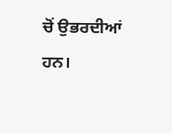ਚੋਂ ਉਭਰਦੀਆਂ ਹਨ।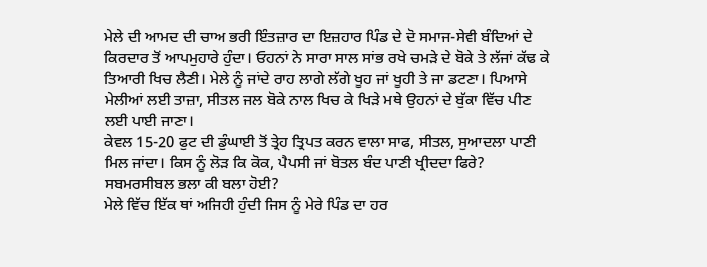ਮੇਲੇ ਦੀ ਆਮਦ ਦੀ ਚਾਅ ਭਰੀ ਇੰਤਜ਼ਾਰ ਦਾ ਇਜ਼ਹਾਰ ਪਿੰਡ ਦੇ ਦੋ ਸਮਾਜ-ਸੇਵੀ ਬੰਦਿਆਂ ਦੇ ਕਿਰਦਾਰ ਤੋਂ ਆਪਮੁਹਾਰੇ ਹੁੰਦਾ। ਓਹਨਾਂ ਨੇ ਸਾਰਾ ਸਾਲ ਸਾਂਭ ਰਖੇ ਚਮੜੇ ਦੇ ਬੋਕੇ ਤੇ ਲੱਜਾਂ ਕੱਢ ਕੇ ਤਿਆਰੀ ਖਿਚ ਲੈਣੀ। ਮੇਲੇ ਨੂੰ ਜਾਂਦੇ ਰਾਹ ਲਾਗੇ ਲੱਗੇ ਖੂਹ ਜਾਂ ਖੂਹੀ ਤੇ ਜਾ ਡਟਣਾ। ਪਿਆਸੇ ਮੇਲੀਆਂ ਲਈ ਤਾਜ਼ਾ, ਸੀਤਲ ਜਲ ਬੋਕੇ ਨਾਲ ਖਿਚ ਕੇ ਖਿੜੇ ਮਥੇ ਉਹਨਾਂ ਦੇ ਬੁੱਕਾ ਵਿੱਚ ਪੀਣ ਲਈ ਪਾਈ ਜਾਣਾ।
ਕੇਵਲ 15-20 ਫੁਟ ਦੀ ਡੁੰਘਾਈ ਤੋਂ ਤ੍ਰੇਹ ਤ੍ਰਿਪਤ ਕਰਨ ਵਾਲਾ ਸਾਫ, ਸੀਤਲ, ਸੁਆਦਲਾ ਪਾਣੀ ਮਿਲ ਜਾਂਦਾ। ਕਿਸ ਨੂੰ ਲੋੜ ਕਿ ਕੋਕ, ਪੈਪਸੀ ਜਾਂ ਬੋਤਲ ਬੰਦ ਪਾਣੀ ਖ੍ਰੀਦਦਾ ਫਿਰੇ? ਸਬਮਰਸੀਬਲ ਭਲਾ ਕੀ ਬਲਾ ਹੋਈ?
ਮੇਲੇ ਵਿੱਚ ਇੱਕ ਥਾਂ ਅਜਿਹੀ ਹੁੰਦੀ ਜਿਸ ਨੂੰ ਮੇਰੇ ਪਿੰਡ ਦਾ ਹਰ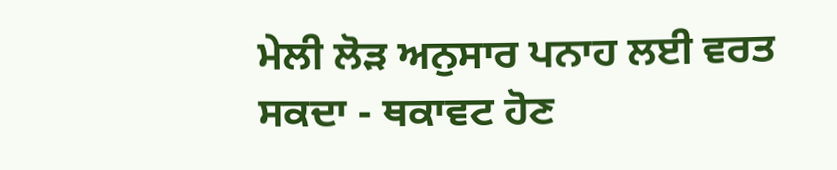ਮੇਲੀ ਲੋੜ ਅਨੁਸਾਰ ਪਨਾਹ ਲਈ ਵਰਤ ਸਕਦਾ - ਥਕਾਵਟ ਹੋਣ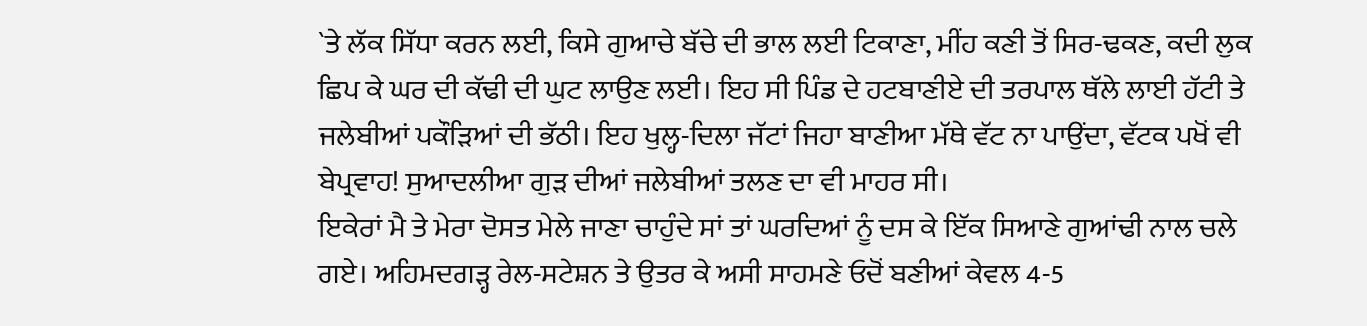`ਤੇ ਲੱਕ ਸਿੱਧਾ ਕਰਨ ਲਈ, ਕਿਸੇ ਗੁਆਚੇ ਬੱਚੇ ਦੀ ਭਾਲ ਲਈ ਟਿਕਾਣਾ, ਮੀਂਹ ਕਣੀ ਤੋਂ ਸਿਰ-ਢਕਣ, ਕਦੀ ਲੁਕ ਛਿਪ ਕੇ ਘਰ ਦੀ ਕੱਢੀ ਦੀ ਘੁਟ ਲਾਉਣ ਲਈ। ਇਹ ਸੀ ਪਿੰਡ ਦੇ ਹਟਬਾਣੀਏ ਦੀ ਤਰਪਾਲ ਥੱਲੇ ਲਾਈ ਹੱਟੀ ਤੇ ਜਲੇਬੀਆਂ ਪਕੌੜਿਆਂ ਦੀ ਭੱਠੀ। ਇਹ ਖੁਲ੍ਹ-ਦਿਲਾ ਜੱਟਾਂ ਜਿਹਾ ਬਾਣੀਆ ਮੱਥੇ ਵੱਟ ਨਾ ਪਾਉਂਦਾ, ਵੱਟਕ ਪਖੋਂ ਵੀ ਬੇਪ੍ਰਵਾਹ! ਸੁਆਦਲੀਆ ਗੁੜ ਦੀਆਂ ਜਲੇਬੀਆਂ ਤਲਣ ਦਾ ਵੀ ਮਾਹਰ ਸੀ।
ਇਕੇਰਾਂ ਮੈ ਤੇ ਮੇਰਾ ਦੋਸਤ ਮੇਲੇ ਜਾਣਾ ਚਾਹੁੰਦੇ ਸਾਂ ਤਾਂ ਘਰਦਿਆਂ ਨੂੰ ਦਸ ਕੇ ਇੱਕ ਸਿਆਣੇ ਗੁਆਂਢੀ ਨਾਲ ਚਲੇ ਗਏ। ਅਹਿਮਦਗੜ੍ਹ ਰੇਲ-ਸਟੇਸ਼ਨ ਤੇ ਉਤਰ ਕੇ ਅਸੀ ਸਾਹਮਣੇ ਓਦੋਂ ਬਣੀਆਂ ਕੇਵਲ 4-5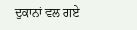ਦੁਕਾਨਾਂ ਵਲ ਗਏ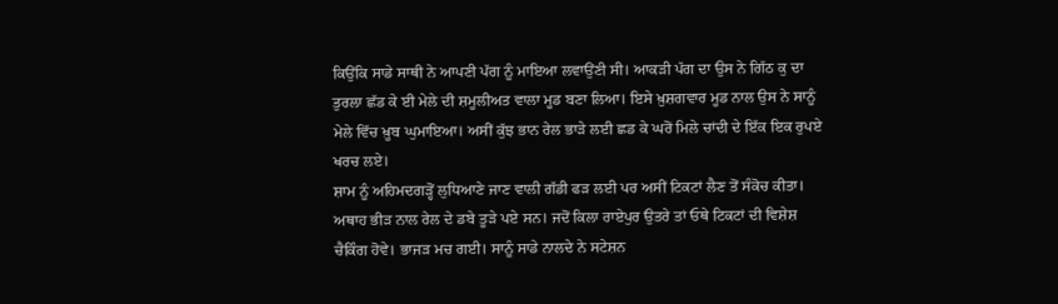ਕਿਉਂਕਿ ਸਾਡੇ ਸਾਥੀ ਨੇ ਆਪਣੀ ਪੱਗ ਨੂੰ ਮਾਇਆ ਲਵਾਉਂਣੀ ਸੀ। ਆਕੜੀ ਪੱਗ ਦਾ ਉਸ ਨੇ ਗਿੱਠ ਕੁ ਦਾ ਤੁਰਲਾ ਛੱਡ ਕੇ ਈ ਮੇਲੇ ਦੀ ਸ਼ਮੂਲੀਅਤ ਵਾਲਾ ਮੂਡ ਬਣਾ ਲਿਆ। ਇਸੇ ਖ਼ੁਸ਼ਗਵਾਰ ਮੂਡ ਨਾਲ ਉਸ ਨੇ ਸਾਨੂੰ ਮੇਲੇ ਵਿੱਚ ਖ਼ੂਬ ਘੁਮਾਇਆ। ਅਸੀਂ ਕੁੱਝ ਭਾਨ ਰੇਲ ਭਾੜੇ ਲਈ ਛਡ ਕੇ ਘਰੋਂ ਮਿਲੇ ਚਾਂਦੀ ਦੇ ਇੱਕ ਇਕ ਰੁਪਏ ਖਰਚ ਲਏ।
ਸ਼ਾਮ ਨੂੰ ਅਹਿਮਦਗੜ੍ਹੋਂ ਲੁਧਿਆਣੇ ਜਾਣ ਵਾਲੀ ਗੱਡੀ ਫੜ ਲਈ ਪਰ ਅਸੀਂ ਟਿਕਟਾਂ ਲੈਣ ਤੋਂ ਸੰਕੋਚ ਕੀਤਾ। ਅਥਾਹ ਭੀੜ ਨਾਲ ਰੇਲ ਦੇ ਡਬੇ ਤੂੜੇ ਪਏ ਸਨ। ਜਦੋਂ ਕਿਲਾ ਰਾਏਪੁਰ ਉਤਰੇ ਤਾਂ ਓਥੇ ਟਿਕਟਾਂ ਦੀ ਵਿਸ਼ੇਸ਼ ਚੈਕਿੰਗ ਹੋਵੇ। ਭਾਜੜ ਮਚ ਗਈ। ਸਾਨੂੰ ਸਾਡੇ ਨਾਲਦੇ ਨੇ ਸਟੇਸ਼ਨ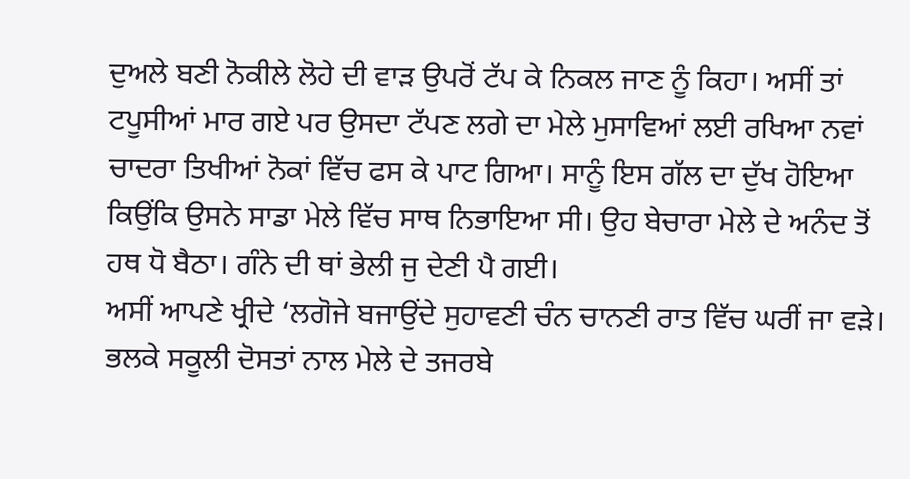ਦੁਅਲੇ ਬਣੀ ਨੋਕੀਲੇ ਲੋਹੇ ਦੀ ਵਾੜ ਉਪਰੋਂ ਟੱਪ ਕੇ ਨਿਕਲ ਜਾਣ ਨੂੰ ਕਿਹਾ। ਅਸੀਂ ਤਾਂ ਟਪੂਸੀਆਂ ਮਾਰ ਗਏ ਪਰ ਉਸਦਾ ਟੱਪਣ ਲਗੇ ਦਾ ਮੇਲੇ ਮੁਸਾਵਿਆਂ ਲਈ ਰਖਿਆ ਨਵਾਂ ਚਾਦਰਾ ਤਿਖੀਆਂ ਨੋਕਾਂ ਵਿੱਚ ਫਸ ਕੇ ਪਾਟ ਗਿਆ। ਸਾਨੂੰ ਇਸ ਗੱਲ ਦਾ ਦੁੱਖ ਹੋਇਆ ਕਿਉਂਕਿ ਉਸਨੇ ਸਾਡਾ ਮੇਲੇ ਵਿੱਚ ਸਾਥ ਨਿਭਾਇਆ ਸੀ। ਉਹ ਬੇਚਾਰਾ ਮੇਲੇ ਦੇ ਅਨੰਦ ਤੋਂ ਹਥ ਧੋ ਬੈਠਾ। ਗੰਨੇ ਦੀ ਥਾਂ ਭੇਲੀ ਜੁ ਦੇਣੀ ਪੈ ਗਈ।
ਅਸੀਂ ਆਪਣੇ ਖ੍ਰੀਦੇ ‘ਲਗੋਜੇ ਬਜਾਉਂਦੇ ਸੁਹਾਵਣੀ ਚੰਨ ਚਾਨਣੀ ਰਾਤ ਵਿੱਚ ਘਰੀਂ ਜਾ ਵੜੇ। ਭਲਕੇ ਸਕੂਲੀ ਦੋਸਤਾਂ ਨਾਲ ਮੇਲੇ ਦੇ ਤਜਰਬੇ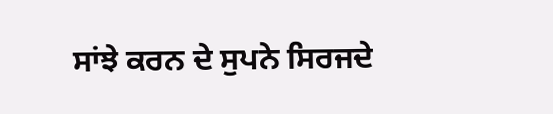ਸਾਂਝੇ ਕਰਨ ਦੇ ਸੁਪਨੇ ਸਿਰਜਦੇ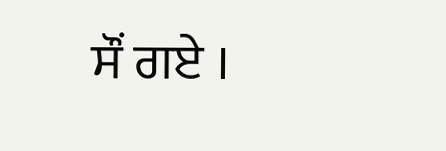ਸੌਂ ਗਏ ।